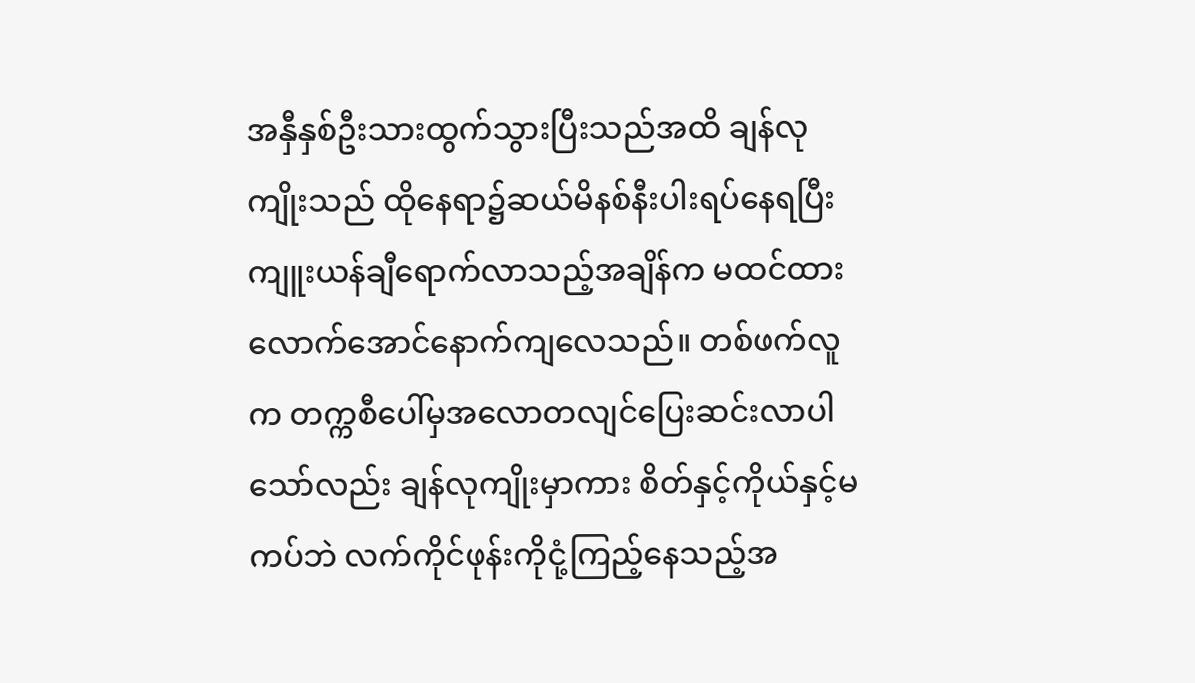အနှီနှစ်ဦးသားထွက်သွားပြီးသည်အထိ ချန်လုကျိုးသည် ထိုနေရာ၌ဆယ်မိနစ်နီးပါးရပ်နေရပြီး ကျူးယန်ချီရောက်လာသည့်အချိန်က မထင်ထားလောက်အောင်နောက်ကျလေသည်။ တစ်ဖက်လူက တက္ကစီပေါ်မှအလောတလျင်ပြေးဆင်းလာပါသော်လည်း ချန်လုကျိုးမှာကား စိတ်နှင့်ကိုယ်နှင့်မကပ်ဘဲ လက်ကိုင်ဖုန်းကိုငုံ့ကြည့်နေသည့်အ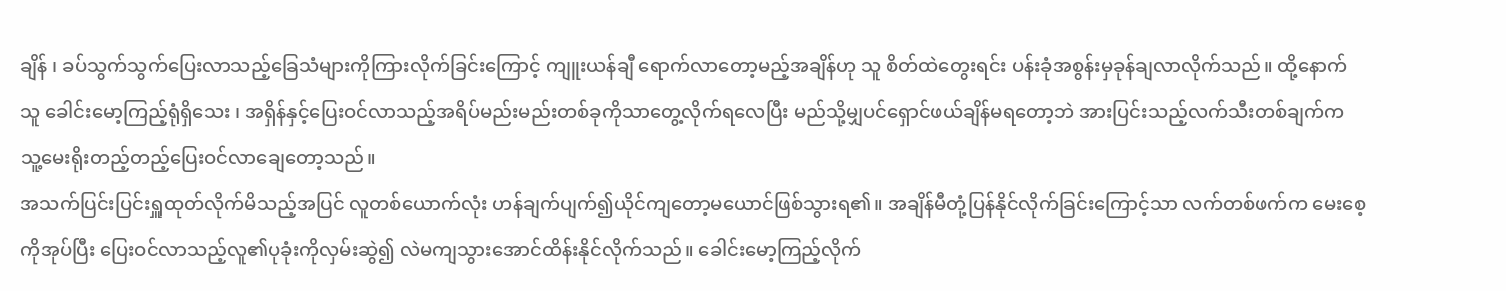ချိန် ၊ ခပ်သွက်သွက်ပြေးလာသည့်ခြေသံများကိုကြားလိုက်ခြင်းကြောင့် ကျူးယန်ချီ ရောက်လာတော့မည့်အချိန်ဟု သူ စိတ်ထဲတွေးရင်း ပန်းခုံအစွန်းမှခုန်ချလာလိုက်သည်။ ထို့နောက် သူ ခေါင်းမော့ကြည့်ရုံရှိသေး ၊ အရှိန်နှင့်ပြေးဝင်လာသည့်အရိပ်မည်းမည်းတစ်ခုကိုသာတွေ့လိုက်ရလေပြီး မည်သို့မျှပင်ရှောင်ဖယ်ချိန်မရတော့ဘဲ အားပြင်းသည့်လက်သီးတစ်ချက်က သူ့မေးရိုးတည့်တည့်ပြေးဝင်လာချေတော့သည်။
အသက်ပြင်းပြင်းရှူထုတ်လိုက်မိသည့်အပြင် လူတစ်ယောက်လုံး ဟန်ချက်ပျက်၍ယိုင်ကျတော့မယောင်ဖြစ်သွားရ၏။ အချိန်မီတုံ့ပြန်နိုင်လိုက်ခြင်းကြောင့်သာ လက်တစ်ဖက်က မေးစေ့ကိုအုပ်ပြီး ပြေးဝင်လာသည့်လူ၏ပုခုံးကိုလှမ်းဆွဲ၍ လဲမကျသွားအောင်ထိန်းနိုင်လိုက်သည်။ ခေါင်းမော့ကြည့်လိုက်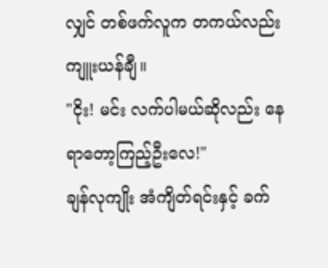လျှင် တစ်ဖက်လူက တကယ်လည်းကျူးယန်ချီ။
"ငိုး! မင်း လက်ပါမယ်ဆိုလည်း နေရာတော့ကြည့်ဦးလေ!"
ချန်လုကျိုး အံကျိတ်ရင်းနှင့် ခက်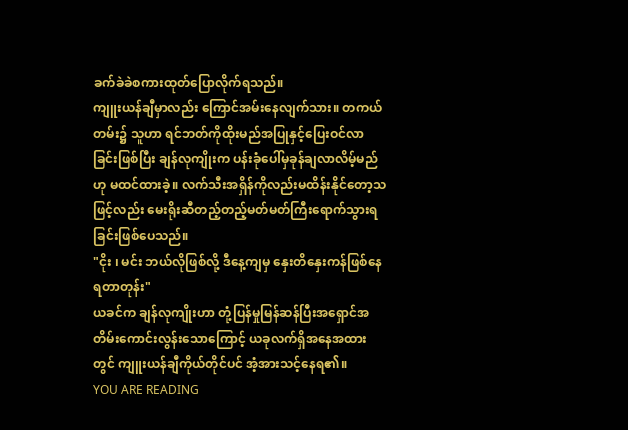ခက်ခဲခဲစကားထုတ်ပြောလိုက်ရသည်။
ကျူးယန်ချီမှာလည်း ကြောင်အမ်းနေလျက်သား။ တကယ်တမ်း၌ သူဟာ ရင်ဘတ်ကိုထိုးမည်အပြုနှင့်ပြေးဝင်လာခြင်းဖြစ်ပြီး ချန်လုကျိုးက ပန်းခုံပေါ်မှခုန်ချလာလိမ့်မည်ဟု မထင်ထားခဲ့။ လက်သီးအရှိန်ကိုလည်းမထိန်းနိုင်တော့သဖြင့်လည်း မေးရိုးဆီတည့်တည့်မတ်မတ်ကြီးရောက်သွားရခြင်းဖြစ်ပေသည်။
"ငိုး ၊ မင်း ဘယ်လိုဖြစ်လို့ ဒီနေ့ကျမှ နှေးတိနှေးကန်ဖြစ်နေရတာတုန်း"
ယခင်က ချန်လုကျိုးဟာ တုံ့ပြန်မှုမြန်ဆန်ပြီးအရှောင်အတိမ်းကောင်းလွန်းသောကြောင့် ယခုလက်ရှိအနေအထားတွင် ကျူးယန်ချီကိုယ်တိုင်ပင် အံ့အားသင့်နေရ၏။
YOU ARE READING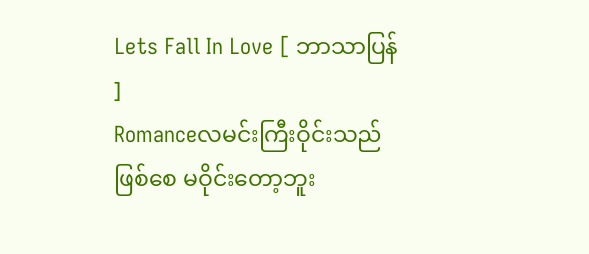Lets Fall In Love [ ဘာသာပြန် ]
Romanceလမင်းကြီးဝိုင်းသည်ဖြစ်စေ မဝိုင်းတော့ဘူး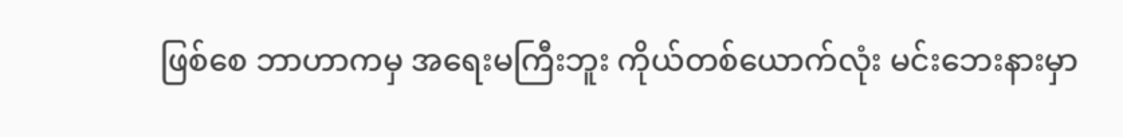ဖြစ်စေ ဘာဟာကမှ အရေးမကြီးဘူး ကိုယ်တစ်ယောက်လုံး မင်းဘေးနားမှာ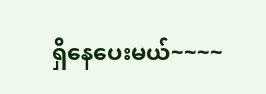ရှိနေပေးမယ်~~~~